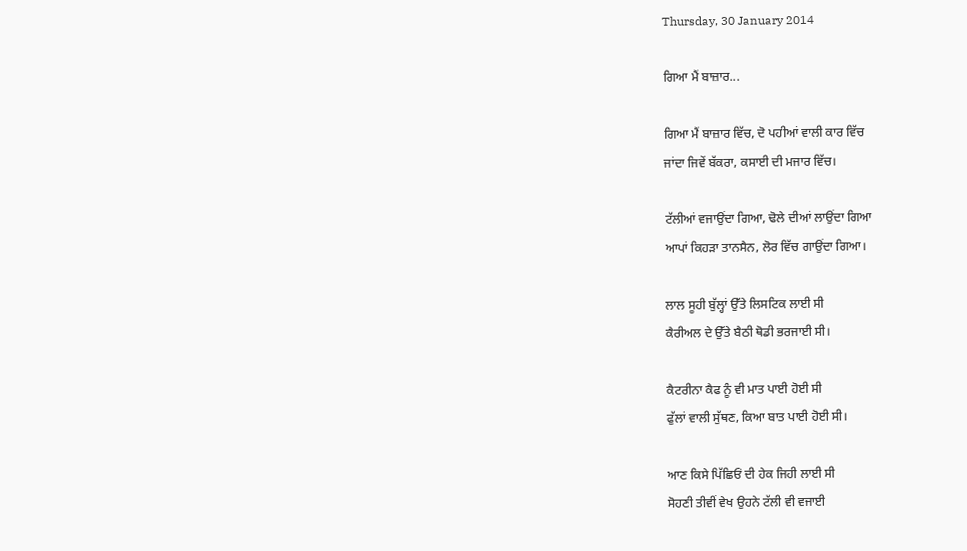Thursday, 30 January 2014

ਗਿਆ ਮੈਂ ਬਾਜ਼ਾਰ...

ਗਿਆ ਮੈਂ ਬਾਜ਼ਾਰ ਵਿੱਚ, ਦੋ ਪਹੀਆਂ ਵਾਲੀ ਕਾਰ ਵਿੱਚ
ਜਾਂਦਾ ਜਿਵੇਂ ਬੱਕਰਾ, ਕਸਾਈ ਦੀ ਮਜਾਰ ਵਿੱਚ।

ਟੱਲੀਆਂ ਵਜਾਉਂਦਾ ਗਿਆ, ਢੋਲੇ ਦੀਆਂ ਲਾਉਂਦਾ ਗਿਆ
ਆਪਾਂ ਕਿਹੜਾ ਤਾਨਸੈਨ, ਲੋਰ ਵਿੱਚ ਗਾਉਂਦਾ ਗਿਆ।

ਲਾਲ ਸੂਹੀ ਬੁੱਲ੍ਹਾਂ ਉੱਤੇ ਲਿਸਟਿਕ ਲਾਈ ਸੀ
ਕੈਰੀਅਲ ਦੇ ਉੱਤੇ ਬੈਠੀ ਥੋਡੀ ਭਰਜਾਈ ਸੀ।

ਕੈਟਰੀਨਾ ਕੈਫ ਨੂੰ ਵੀ ਮਾਤ ਪਾਈ ਹੋਈ ਸੀ
ਫੁੱਲਾਂ ਵਾਲੀ ਸੁੱਥਣ, ਕਿਆ ਬਾਤ ਪਾਈ ਹੋਈ ਸੀ।

ਆਣ ਕਿਸੇ ਪਿੱਛਿਓਂ ਦੀ ਹੇਕ ਜਿਹੀ ਲਾਈ ਸੀ
ਸੋਹਣੀ ਤੀਵੀਂ ਵੇਖ ਉਹਨੇ ਟੱਲੀ ਵੀ ਵਜਾਈ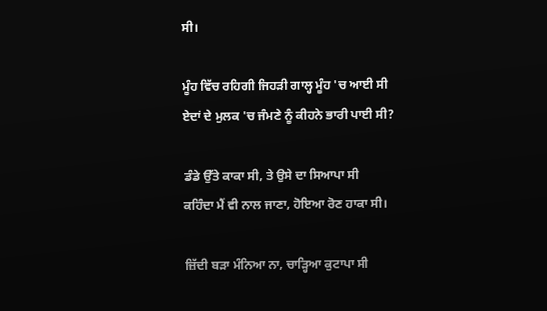ਸੀ।

ਮੂੰਹ ਵਿੱਚ ਰਹਿਗੀ ਜਿਹੜੀ ਗਾਲ੍ਹ ਮੂੰਹ 'ਚ ਆਈ ਸੀ
ਏਦਾਂ ਦੇ ਮੁਲਕ 'ਚ ਜੰਮਣੇ ਨੂੰ ਕੀਹਨੇ ਭਾਰੀ ਪਾਈ ਸੀ?

ਡੰਡੇ ਉੱਤੇ ਕਾਕਾ ਸੀ, ਤੇ ਉਸੇ ਦਾ ਸਿਆਪਾ ਸੀ
ਕਹਿੰਦਾ ਮੈਂ ਵੀ ਨਾਲ ਜਾਣਾ, ਹੋਇਆ ਰੋਣ ਹਾਕਾ ਸੀ।

ਜ਼ਿੱਦੀ ਬੜਾ ਮੰਨਿਆ ਨਾ, ਚਾੜ੍ਹਿਆ ਕੁਟਾਪਾ ਸੀ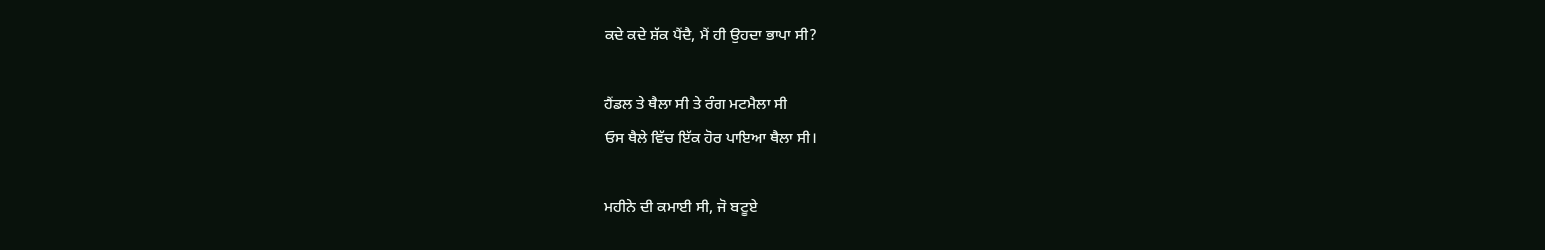ਕਦੇ ਕਦੇ ਸ਼ੱਕ ਪੈਂਦੈ, ਮੈਂ ਹੀ ਉਹਦਾ ਭਾਪਾ ਸੀ?

ਹੈਂਡਲ ਤੇ ਥੈਲਾ ਸੀ ਤੇ ਰੰਗ ਮਟਮੈਲਾ ਸੀ
ਓਸ ਥੈਲੇ ਵਿੱਚ ਇੱਕ ਹੋਰ ਪਾਇਆ ਥੈਲਾ ਸੀ।

ਮਹੀਨੇ ਦੀ ਕਮਾਈ ਸੀ, ਜੋ ਬਟੂਏ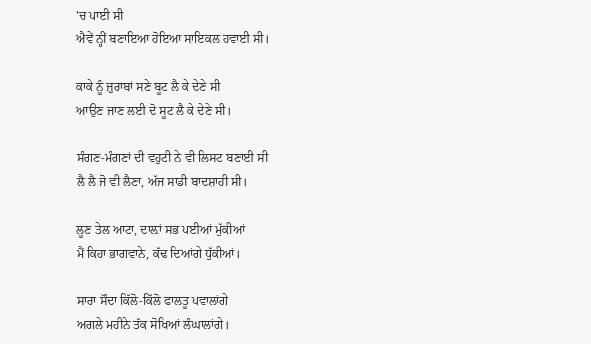'ਚ ਪਾਈ ਸੀ
ਐਵੇਂ ਨ੍ਹੀਂ ਬਣਾਇਆ ਹੋਇਆ ਸਾਇਕਲ ਹਵਾਈ ਸੀ।

ਕਾਕੇ ਨੂੰ ਜ਼ੁਰਾਬਾਂ ਸਣੇ ਬੂਟ ਲੈ ਕੇ ਦੇਣੇ ਸੀ
ਆਉਣ ਜਾਣ ਲਈ ਦੋ ਸੂਟ ਲੈ ਕੇ ਦੇਣੇ ਸੀ।

ਸੰਗਣ-ਮੰਗਣਾਂ ਦੀ ਵਹੁਟੀ ਨੇ ਵੀ ਲਿਸਟ ਬਣਾਈ ਸੀ
ਲੈ ਲੈ ਜੋ ਵੀ ਲੈਣਾ, ਅੱਜ ਸਾਡੀ ਬਾਦਸ਼ਾਹੀ ਸੀ।

ਲੂਣ ਤੇਲ ਆਟਾ, ਦਾਲ਼ਾਂ ਸਭ ਪਈਆਂ ਮੁੱਕੀਆਂ
ਮੈਂ ਕਿਹਾ ਭਾਗਵਾਨੇ, ਕੱਢ ਦਿਆਂਗੇ ਧੁੱਕੀਆਂ।

ਸਾਰਾ ਸੌਦਾ ਕਿੱਲੋ-ਕਿੱਲੋ ਫਾਲਤੂ ਪਵਾਲਾਂਗੇ
ਅਗਲੇ ਮਹੀਨੇ ਤੱਕ ਸੋਖਿਆਂ ਲੰਘਾਲਾਂਗੇ।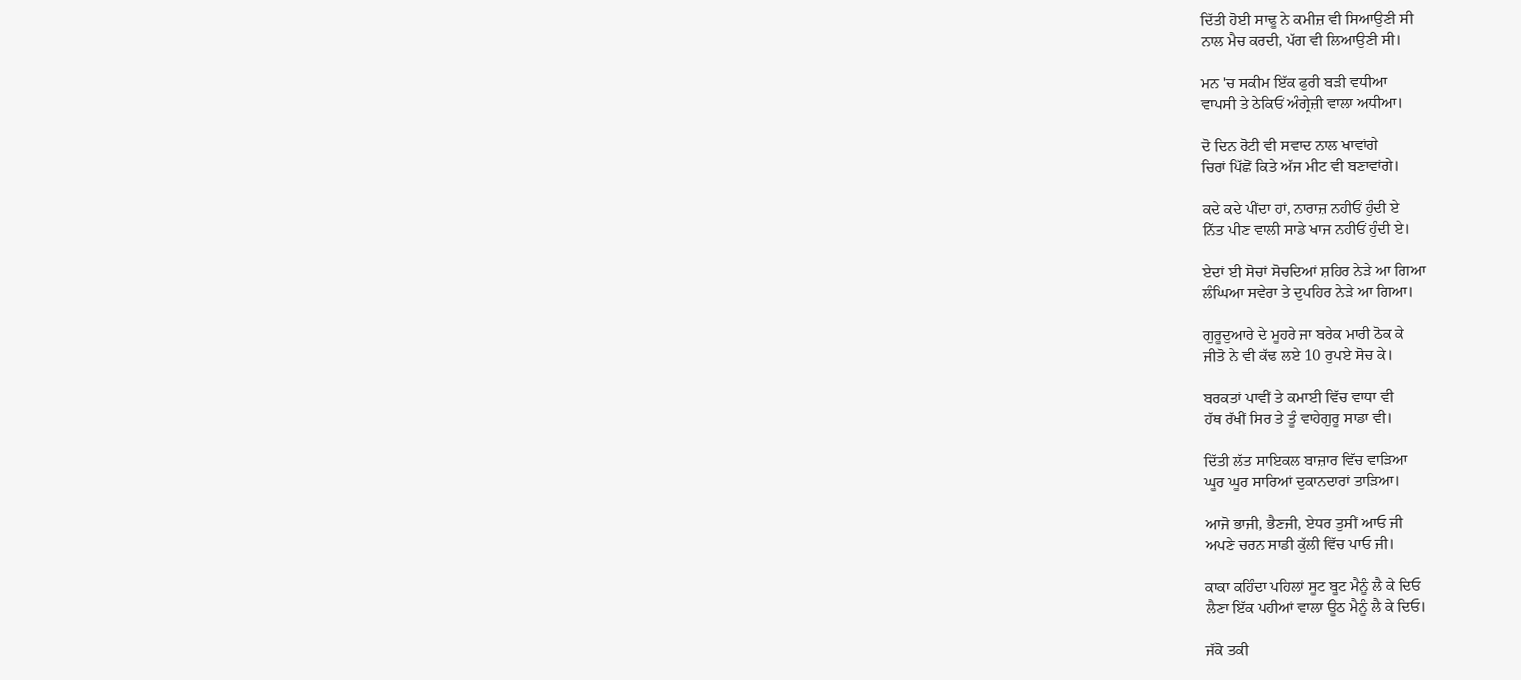ਦਿੱਤੀ ਹੋਈ ਸਾਢੂ ਨੇ ਕਮੀਜ਼ ਵੀ ਸਿਆਉਣੀ ਸੀ
ਨਾਲ ਮੈਚ ਕਰਦੀ, ਪੱਗ ਵੀ ਲਿਆਉਣੀ ਸੀ।

ਮਨ 'ਚ ਸਕੀਮ ਇੱਕ ਫੁਰੀ ਬੜੀ ਵਧੀਆ
ਵਾਪਸੀ ਤੇ ਠੇਕਿਓਂ ਅੰਗ੍ਰੇਜ਼ੀ ਵਾਲਾ ਅਧੀਆ।

ਦੋ ਦਿਨ ਰੋਟੀ ਵੀ ਸਵਾਦ ਨਾਲ ਖਾਵਾਂਗੇ
ਚਿਰਾਂ ਪਿੱਛੋਂ ਕਿਤੇ ਅੱਜ ਮੀਟ ਵੀ ਬਣਾਵਾਂਗੇ।

ਕਦੇ ਕਦੇ ਪੀਂਦਾ ਹਾਂ, ਨਾਰਾਜ਼ ਨਹੀਓਂ ਹੁੰਦੀ ਏ
ਨਿੱਤ ਪੀਣ ਵਾਲੀ ਸਾਡੇ ਖਾਜ ਨਹੀਓਂ ਹੁੰਦੀ ਏ।

ਏਦਾਂ ਈ ਸੋਚਾਂ ਸੋਚਦਿਆਂ ਸ਼ਹਿਰ ਨੇੜੇ ਆ ਗਿਆ
ਲੰਘਿਆ ਸਵੇਰਾ ਤੇ ਦੁਪਹਿਰ ਨੇੜੇ ਆ ਗਿਆ।

ਗੁਰੂਦੁਆਰੇ ਦੇ ਮੂਹਰੇ ਜਾ ਬਰੇਕ ਮਾਰੀ ਠੋਕ ਕੇ
ਜੀਤੋ ਨੇ ਵੀ ਕੱਢ ਲਏ 10 ਰੁਪਏ ਸੋਚ ਕੇ।

ਬਰਕਤਾਂ ਪਾਵੀਂ ਤੇ ਕਮਾਈ ਵਿੱਚ ਵਾਧਾ ਵੀ
ਹੱਥ ਰੱਖੀਂ ਸਿਰ ਤੇ ਤੂੰ ਵਾਹੇਗੁਰੂ ਸਾਡਾ ਵੀ।

ਦਿੱਤੀ ਲੱਤ ਸਾਇਕਲ ਬਾਜ਼ਾਰ ਵਿੱਚ ਵਾੜਿਆ
ਘੂਰ ਘੂਰ ਸਾਰਿਆਂ ਦੁਕਾਨਦਾਰਾਂ ਤਾੜਿਆ।

ਆਜੋ ਭਾਜੀ, ਭੈਣਜੀ, ਏਧਰ ਤੁਸੀਂ ਆਓ ਜੀ
ਅਪਣੇ ਚਰਨ ਸਾਡੀ ਕੁੱਲੀ ਵਿੱਚ ਪਾਓ ਜੀ।

ਕਾਕਾ ਕਹਿੰਦਾ ਪਹਿਲਾਂ ਸੂਟ ਬੂਟ ਮੈਨੂੰ ਲੈ ਕੇ ਦਿਓ
ਲੈਣਾ ਇੱਕ ਪਹੀਆਂ ਵਾਲਾ ਊਠ ਮੈਨੂੰ ਲੈ ਕੇ ਦਿਓ।

ਜੱਕੋ ਤਕੀ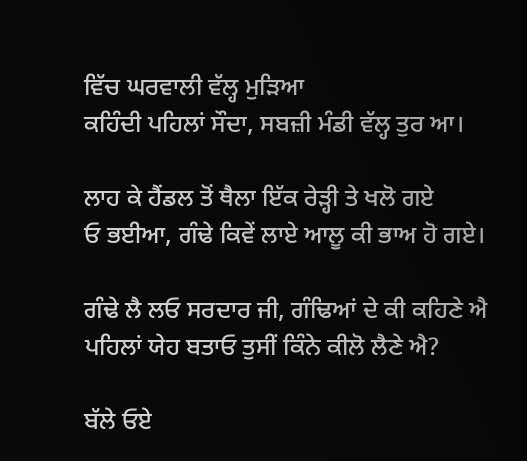ਵਿੱਚ ਘਰਵਾਲੀ ਵੱਲ੍ਹ ਮੁੜਿਆ
ਕਹਿੰਦੀ ਪਹਿਲਾਂ ਸੌਦਾ, ਸਬਜ਼ੀ ਮੰਡੀ ਵੱਲ੍ਹ ਤੁਰ ਆ।

ਲਾਹ ਕੇ ਹੈਂਡਲ ਤੋਂ ਥੈਲਾ ਇੱਕ ਰੇੜ੍ਹੀ ਤੇ ਖਲੋ ਗਏ
ਓ ਭਈਆ, ਗੰਢੇ ਕਿਵੇਂ ਲਾਏ ਆਲੂ ਕੀ ਭਾਅ ਹੋ ਗਏ।

ਗੰਢੇ ਲੈ ਲਓ ਸਰਦਾਰ ਜੀ, ਗੰਢਿਆਂ ਦੇ ਕੀ ਕਹਿਣੇ ਐ
ਪਹਿਲਾਂ ਯੇਹ ਬਤਾਓ ਤੁਸੀਂ ਕਿੰਨੇ ਕੀਲੋ ਲੈਣੇ ਐ?

ਬੱਲੇ ਓਏ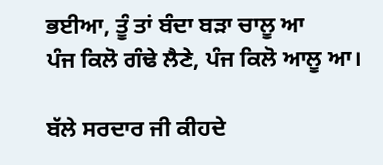ਭਈਆ, ਤੂੰ ਤਾਂ ਬੰਦਾ ਬੜਾ ਚਾਲੂ ਆ
ਪੰਜ ਕਿਲੋ ਗੰਢੇ ਲੈਣੇ, ਪੰਜ ਕਿਲੋ ਆਲੂ ਆ।

ਬੱਲੇ ਸਰਦਾਰ ਜੀ ਕੀਹਦੇ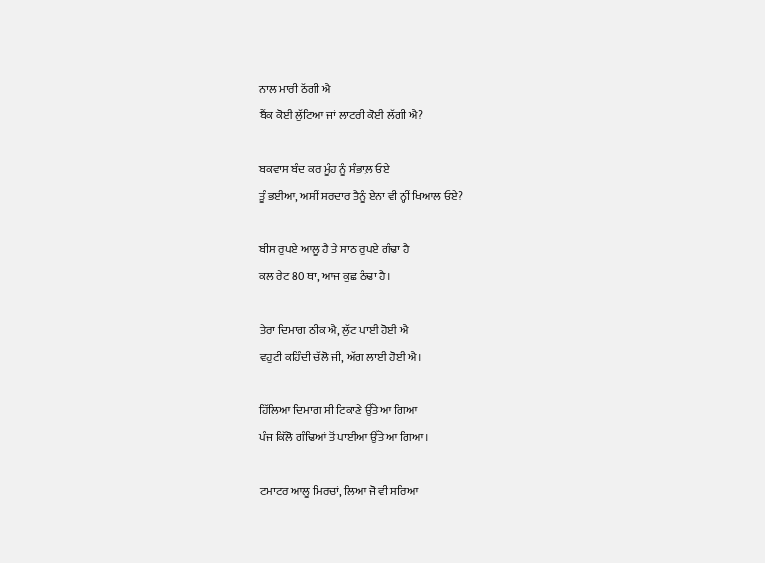ਨਾਲ ਮਾਰੀ ਠੱਗੀ ਐ
ਬੈਂਕ ਕੋਈ ਲੁੱਟਿਆ ਜਾਂ ਲਾਟਰੀ ਕੋਈ ਲੱਗੀ ਐ?

ਬਕਵਾਸ ਬੰਦ ਕਰ ਮੂੰਹ ਨੂੰ ਸੰਭਾਲ਼ ਓਏ
ਤੂੰ ਭਈਆ, ਅਸੀਂ ਸਰਦਾਰ ਤੈਨੂੰ ਏਨਾ ਵੀ ਨ੍ਹੀਂ ਖਿਆਲ ਓਏ?

ਬੀਸ ਰੁਪਏ ਆਲੂ ਹੈ ਤੇ ਸਾਠ ਰੁਪਏ ਗੰਢਾ ਹੈ
ਕਲ ਰੇਟ 80 ਥਾ, ਆਜ ਕੁਛ ਠੰਢਾ ਹੈ।

ਤੇਰਾ ਦਿਮਾਗ ਠੀਕ ਐ, ਲੁੱਟ ਪਾਈ ਹੋਈ ਐ
ਵਹੁਟੀ ਕਹਿੰਦੀ ਚੱਲੋ ਜੀ, ਅੱਗ ਲਾਈ ਹੋਈ ਐ।

ਹਿੱਲਿਆ ਦਿਮਾਗ ਸੀ ਟਿਕਾਣੇ ਉੱਤੇ ਆ ਗਿਆ
ਪੰਜ ਕਿੱਲੋ ਗੰਢਿਆਂ ਤੋਂ ਪਾਈਆ ਉੱਤੇ ਆ ਗਿਆ।

ਟਮਾਟਰ ਆਲੂ ਮਿਰਚਾਂ, ਲਿਆ ਜੋ ਵੀ ਸਰਿਆ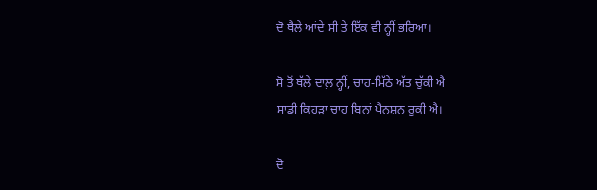ਦੋ ਥੈਲੇ ਆਂਦੇ ਸੀ ਤੇ ਇੱਕ ਵੀ ਨ੍ਹੀਂ ਭਰਿਆ।

ਸੋ ਤੋਂ ਥੱਲੇ ਦਾਲ਼ ਨ੍ਹੀਂ, ਚਾਹ-ਮਿੱਠੇ ਅੱਤ ਚੁੱਕੀ ਐ
ਸਾਡੀ ਕਿਹੜਾ ਚਾਹ ਬਿਨਾਂ ਪੈਨਸ਼ਨ ਰੁਕੀ ਐ।

ਦੋ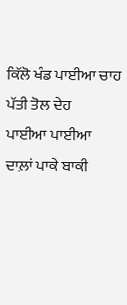ਕਿੱਲੋ ਖੰਡ ਪਾਈਆ ਚਾਹ ਪੱਤੀ ਤੋਲ ਦੇਹ
ਪਾਈਆ ਪਾਈਆ ਦਾਲ਼ਾਂ ਪਾਕੇ ਬਾਕੀ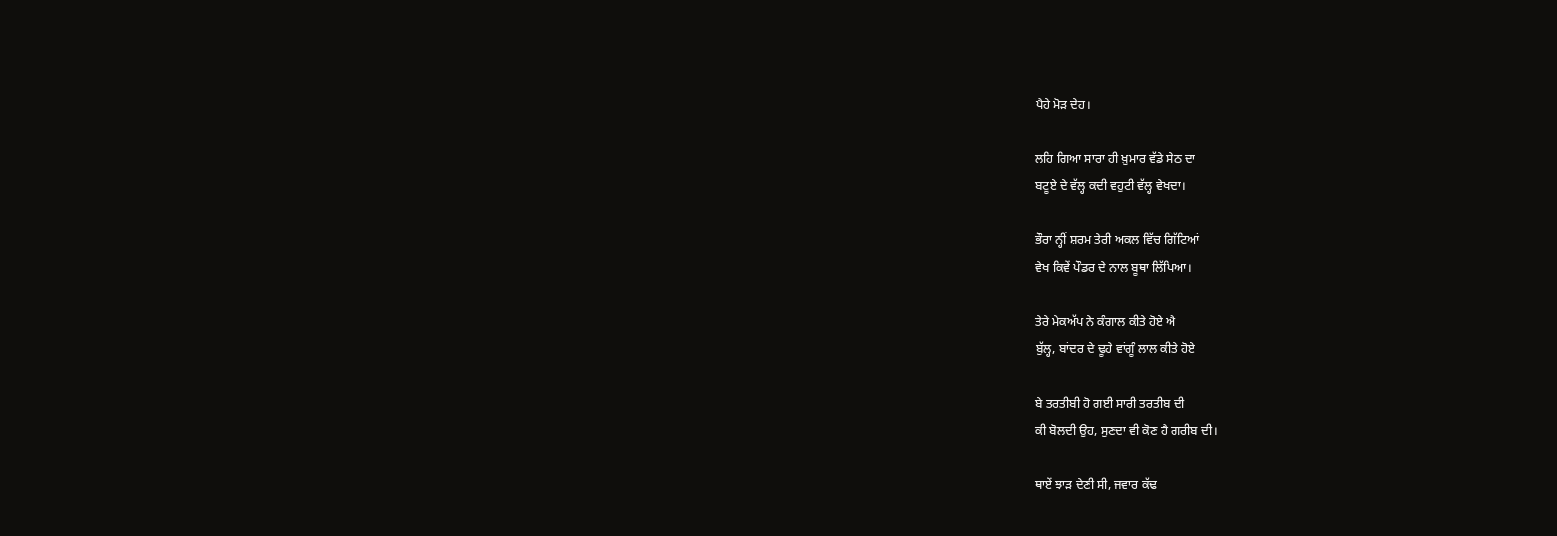ਪੈਹੇ ਮੋੜ ਦੇਹ।

ਲਹਿ ਗਿਆ ਸਾਰਾ ਹੀ ਖ਼ੁਮਾਰ ਵੱਡੇ ਸੇਠ ਦਾ
ਬਟੂਏ ਦੇ ਵੱਲ੍ਹ ਕਦੀ ਵਹੁਟੀ ਵੱਲ੍ਹ ਵੇਖਦਾ।

ਭੌਰਾ ਨ੍ਹੀਂ ਸ਼ਰਮ ਤੇਰੀ ਅਕਲ ਵਿੱਚ ਗਿੱਟਿਆਂ
ਵੇਖ ਕਿਵੇਂ ਪੌਡਰ ਦੇ ਨਾਲ ਬੂਥਾ ਲਿੱਪਿਆ।

ਤੇਰੇ ਮੇਕਅੱਪ ਨੇ ਕੰਗਾਲ ਕੀਤੇ ਹੋਏ ਐ
ਬੁੱਲ੍ਹ, ਬਾਂਦਰ ਦੇ ਢੂਹੇ ਵਾਂਗੂੰ ਲਾਲ ਕੀਤੇ ਹੋਏ

ਬੇ ਤਰਤੀਬੀ ਹੋ ਗਈ ਸਾਰੀ ਤਰਤੀਬ ਦੀ
ਕੀ ਬੋਲਦੀ ਉਹ, ਸੁਣਦਾ ਵੀ ਕੋਣ ਹੈ ਗਰੀਬ ਦੀ।

ਥਾਏਂ ਝਾੜ ਦੇਣੀ ਸੀ, ਜਵਾਰ ਕੱਢ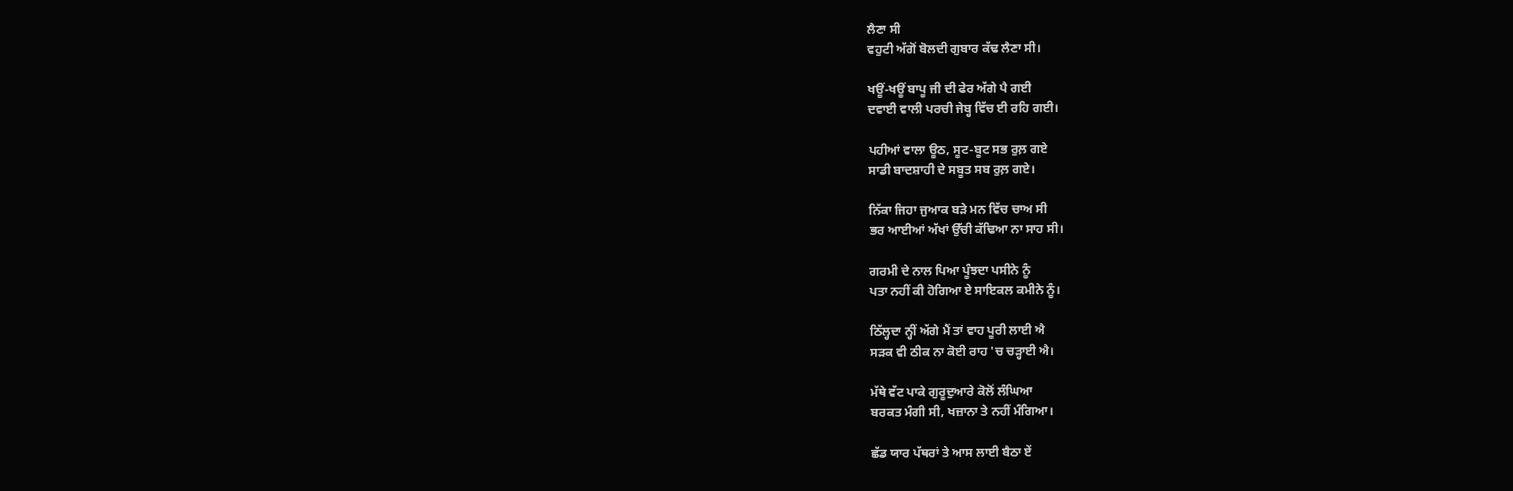ਲੈਣਾ ਸੀ
ਵਹੁਟੀ ਅੱਗੋਂ ਬੋਲਦੀ ਗੁਬਾਰ ਕੱਢ ਲੈਣਾ ਸੀ।

ਖਊਂ-ਖਊਂ ਬਾਪੂ ਜੀ ਦੀ ਫੇਰ ਅੱਗੇ ਪੈ ਗਈ
ਦਵਾਈ ਵਾਲੀ ਪਰਚੀ ਜੇਬ੍ਹ ਵਿੱਚ ਈ ਰਹਿ ਗਈ।

ਪਹੀਆਂ ਵਾਲਾ ਊਠ, ਸੂਟ-ਬੂਟ ਸਭ ਰੁਲ਼ ਗਏ
ਸਾਡੀ ਬਾਦਸ਼ਾਹੀ ਦੇ ਸਬੂਤ ਸਬ ਰੁਲ਼ ਗਏ।

ਨਿੱਕਾ ਜਿਹਾ ਜੁਆਕ ਬੜੇ ਮਨ ਵਿੱਚ ਚਾਅ ਸੀ
ਭਰ ਆਈਆਂ ਅੱਖਾਂ ਉੱਚੀ ਕੱਢਿਆ ਨਾ ਸਾਹ ਸੀ।

ਗਰਮੀ ਦੇ ਨਾਲ ਪਿਆ ਪੂੰਝਦਾ ਪਸੀਨੇ ਨੂੰ
ਪਤਾ ਨਹੀਂ ਕੀ ਹੋਗਿਆ ਏ ਸਾਇਕਲ ਕਮੀਨੇ ਨੂੰ।

ਠਿੱਲ੍ਹਦਾ ਨ੍ਹੀਂ ਅੱਗੇ ਮੈਂ ਤਾਂ ਵਾਹ ਪੂਰੀ ਲਾਈ ਐ
ਸੜਕ ਵੀ ਠੀਕ ਨਾ ਕੋਈ ਰਾਹ 'ਚ ਚੜ੍ਹਾਈ ਐ।

ਮੱਥੇ ਵੱਟ ਪਾਕੇ ਗੁਰੂਦੁਆਰੇ ਕੋਲੋਂ ਲੰਘਿਆ
ਬਰਕਤ ਮੰਗੀ ਸੀ, ਖਜ਼ਾਨਾ ਤੇ ਨਹੀਂ ਮੰਗਿਆ।

ਛੱਡ ਯਾਰ ਪੱਥਰਾਂ ਤੇ ਆਸ ਲਾਈ ਬੈਠਾ ਏਂ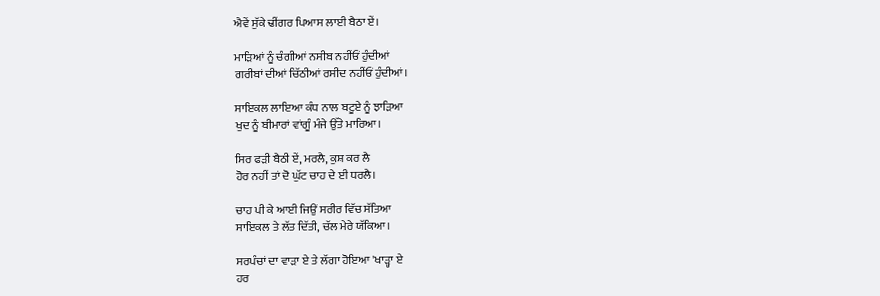ਐਵੇਂ ਸੁੱਕੇ ਢੀਂਗਰ ਪਿਆਸ ਲਾਈ ਬੈਠਾ ਏਂ।

ਮਾੜਿਆਂ ਨੂੰ ਚੰਗੀਆਂ ਨਸੀਬ ਨਹੀਂਓਂ ਹੁੰਦੀਆਂ
ਗਰੀਬਾਂ ਦੀਆਂ ਚਿੱਠੀਆਂ ਰਸੀਦ ਨਹੀਂਓਂ ਹੁੰਦੀਆਂ।

ਸਾਇਕਲ ਲਾਇਆ ਕੰਧ ਨਾਲ ਬਟੂਏ ਨੂੰ ਝਾੜਿਆ
ਖੁਦ ਨੂੰ ਬੀਮਾਰਾਂ ਵਾਂਗੂੰ ਮੰਜੇ ਉੱਤੇ ਮਾਰਿਆ।

ਸਿਰ ਫੜੀ ਬੈਠੀ ਏਂ, ਮਰਲੈ, ਕੁਸ਼ ਕਰ ਲੈ
ਹੋਰ ਨਹੀਂ ਤਾਂ ਦੋ ਘੁੱਟ ਚਾਹ ਦੇ ਈ ਧਰਲੈ।

ਚਾਹ ਪੀ ਕੇ ਆਈ ਜਿਉਂ ਸਰੀਰ ਵਿੱਚ ਸੱਤਿਆ
ਸਾਇਕਲ ਤੇ ਲੱਤ ਦਿੱਤੀ, ਚੱਲ ਮੇਰੇ ਯੱਕਿਆ।

ਸਰਪੰਚਾਂ ਦਾ ਵਾੜਾ ਏ ਤੇ ਲੱਗਾ ਹੋਇਆ 'ਖਾੜ੍ਹਾ ਏ
ਹਰ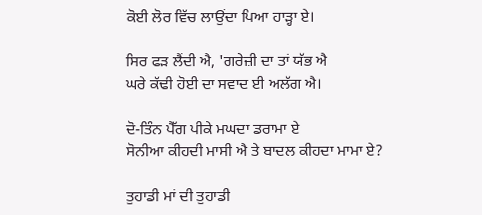ਕੋਈ ਲੋਰ ਵਿੱਚ ਲਾਉਂਦਾ ਪਿਆ ਹਾੜ੍ਹਾ ਏ।

ਸਿਰ ਫੜ ਲੈਂਦੀ ਐ, 'ਗਰੇਜ਼ੀ ਦਾ ਤਾਂ ਯੱਭ ਐ
ਘਰੇ ਕੱਢੀ ਹੋਈ ਦਾ ਸਵਾਦ ਈ ਅਲੱਗ ਐ।

ਦੋ-ਤਿੰਨ ਪੈੱਗ ਪੀਕੇ ਮਘਦਾ ਡਰਾਮਾ ਏ
ਸੋਨੀਆ ਕੀਹਦੀ ਮਾਸੀ ਐ ਤੇ ਬਾਦਲ ਕੀਹਦਾ ਮਾਮਾ ਏ?

ਤੁਹਾਡੀ ਮਾਂ ਦੀ ਤੁਹਾਡੀ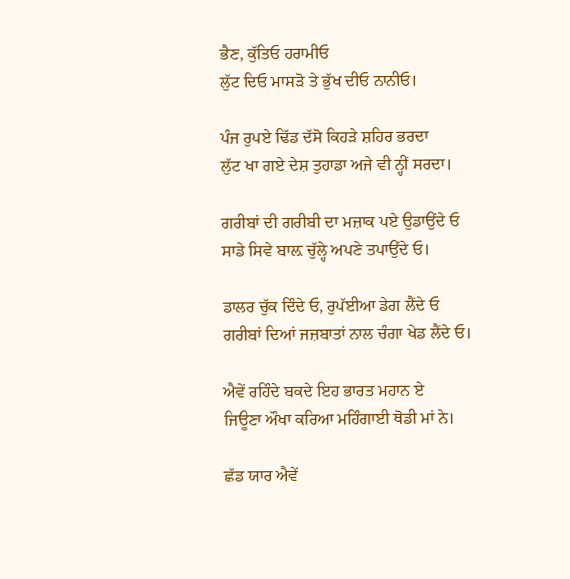ਭੈਣ, ਕੁੱਤਿਓ ਹਰਾਮੀਓ
ਲੁੱਟ ਦਿਓ ਮਾਸੜੋ ਤੇ ਭੁੱਖ ਦੀਓ ਨਾਨੀਓ।

ਪੰਜ ਰੁਪਏ ਢਿੱਡ ਦੱਸੋ ਕਿਹੜੇ ਸ਼ਹਿਰ ਭਰਦਾ
ਲੁੱਟ ਖਾ ਗਏ ਦੇਸ਼ ਤੁਹਾਡਾ ਅਜੇ ਵੀ ਨ੍ਹੀਂ ਸਰਦਾ।

ਗਰੀਬਾਂ ਦੀ ਗਰੀਬੀ ਦਾ ਮਜ਼ਾਕ ਪਏ ਉਡਾਉਂਦੇ ਓ
ਸਾਡੇ ਸਿਵੇ ਬਾਲ਼ ਚੁੱਲ੍ਹੇ ਅਪਣੇ ਤਪਾਉਂਦੇ ਓ।

ਡਾਲਰ ਚੁੱਕ ਦਿੰਦੇ ਓ, ਰੁਪੱਈਆ ਡੇਗ ਲੈਂਦੇ ਓ
ਗਰੀਬਾਂ ਦਿਆਂ ਜਜ਼ਬਾਤਾਂ ਨਾਲ ਚੰਗਾ ਖੇਡ ਲੈਂਦੇ ਓ।

ਐਵੇਂ ਰਹਿੰਦੇ ਬਕਦੇ ਇਹ ਭਾਰਤ ਮਹਾਨ ਏ
ਜਿਊਣਾ ਔਖਾ ਕਰਿਆ ਮਹਿੰਗਾਈ ਥੋਡੀ ਮਾਂ ਨੇ।

ਛੱਡ ਯਾਰ ਐਵੇਂ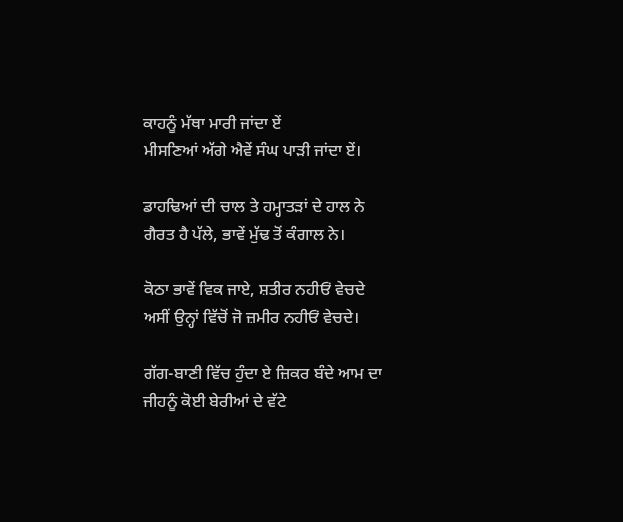ਕਾਹਨੂੰ ਮੱਥਾ ਮਾਰੀ ਜਾਂਦਾ ਏਂ
ਮੀਸਣਿਆਂ ਅੱਗੇ ਐਵੇਂ ਸੰਘ ਪਾੜੀ ਜਾਂਦਾ ਏਂ।

ਡਾਹਢਿਆਂ ਦੀ ਚਾਲ ਤੇ ਹਮ੍ਹਾਤੜਾਂ ਦੇ ਹਾਲ ਨੇ
ਗੈਰਤ ਹੈ ਪੱਲੇ, ਭਾਵੇਂ ਮੁੱਢ ਤੋਂ ਕੰਗਾਲ ਨੇ।

ਕੋਠਾ ਭਾਵੇਂ ਵਿਕ ਜਾਏ, ਸ਼ਤੀਰ ਨਹੀਓਂ ਵੇਚਦੇ
ਅਸੀਂ ਉਨ੍ਹਾਂ ਵਿੱਚੋਂ ਜੋ ਜ਼ਮੀਰ ਨਹੀਓਂ ਵੇਚਦੇ।

ਗੱਗ-ਬਾਣੀ ਵਿੱਚ ਹੁੰਦਾ ਏ ਜ਼ਿਕਰ ਬੰਦੇ ਆਮ ਦਾ
ਜੀਹਨੂੰ ਕੋਈ ਬੇਰੀਆਂ ਦੇ ਵੱਟੇ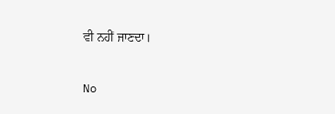ਵੀ ਨਹੀਂ ਜਾਣਦਾ।

No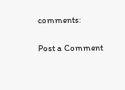comments:

Post a Comment